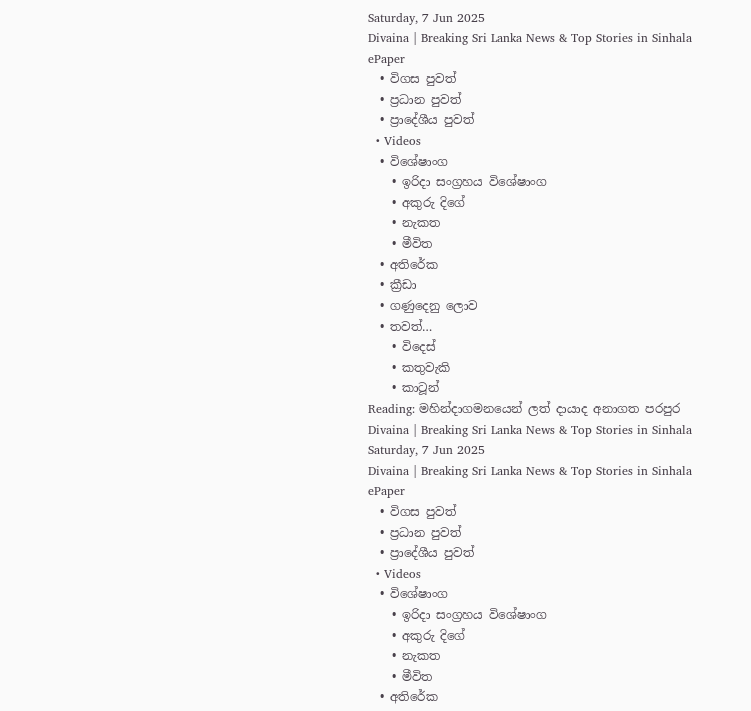Saturday, 7 Jun 2025
Divaina | Breaking Sri Lanka News & Top Stories in Sinhala
ePaper
  • විගස පුවත්
  • ප්‍රධාන පුවත්
  • ප්‍රාදේශීය පුවත්
  • Videos
  • විශේෂාංග
    • ඉරිදා සංග්‍රහය විශේෂාංග
    • අකුරු දිගේ
    • නැකත
    • මීවිත
  • අතිරේක
  • ක්‍රීඩා
  • ගණුදෙනු ලොව
  • තවත්…
    • විදෙස්
    • කතුවැකි
    • කාටූන්
Reading: මහින්දාගමනයෙන් ලත් දායාද අනාගත පරපුර
Divaina | Breaking Sri Lanka News & Top Stories in Sinhala
Saturday, 7 Jun 2025
Divaina | Breaking Sri Lanka News & Top Stories in Sinhala
ePaper
  • විගස පුවත්
  • ප්‍රධාන පුවත්
  • ප්‍රාදේශීය පුවත්
  • Videos
  • විශේෂාංග
    • ඉරිදා සංග්‍රහය විශේෂාංග
    • අකුරු දිගේ
    • නැකත
    • මීවිත
  • අතිරේක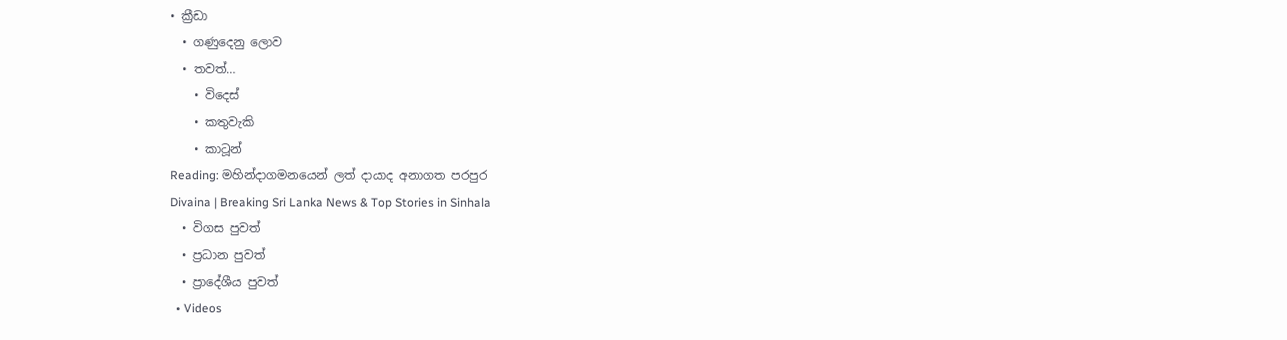• ක්‍රීඩා
  • ගණුදෙනු ලොව
  • තවත්…
    • විදෙස්
    • කතුවැකි
    • කාටූන්
Reading: මහින්දාගමනයෙන් ලත් දායාද අනාගත පරපුර
Divaina | Breaking Sri Lanka News & Top Stories in Sinhala
  • විගස පුවත්
  • ප්‍රධාන පුවත්
  • ප්‍රාදේශීය පුවත්
  • Videos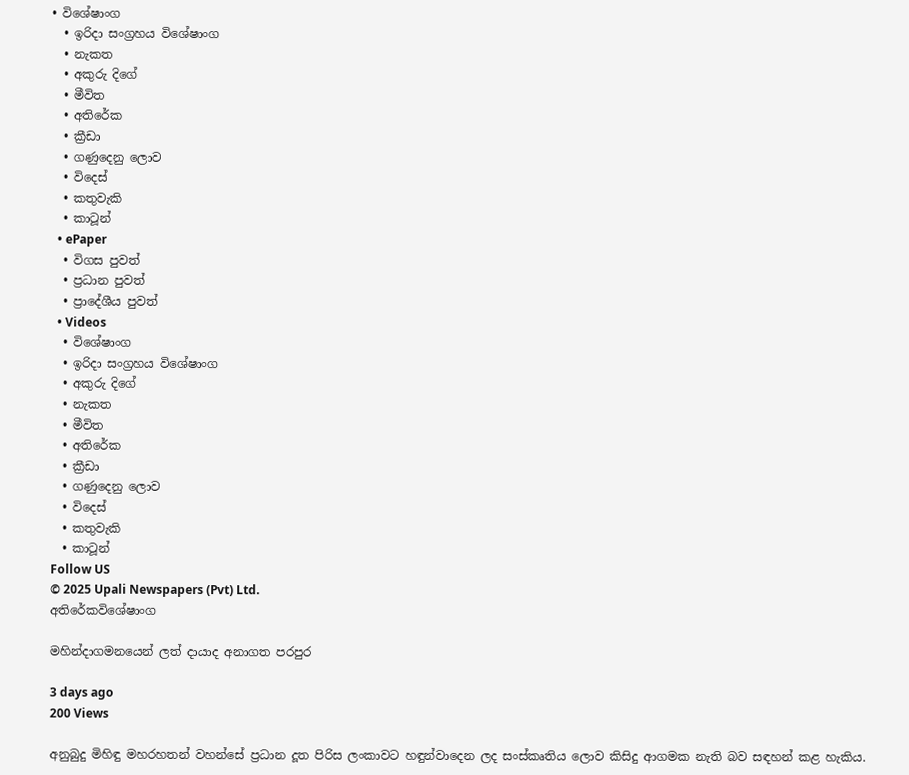• විශේෂාංග
  • ඉරිදා සංග්‍රහය විශේෂාංග
  • නැකත
  • අකුරු දිගේ
  • මීවිත
  • අතිරේක
  • ක්‍රීඩා
  • ගණුදෙනු ලොව
  • විදෙස්
  • කතුවැකි
  • කාටූන්
  • ePaper
  • විගස පුවත්
  • ප්‍රධාන පුවත්
  • ප්‍රාදේශීය පුවත්
  • Videos
  • විශේෂාංග
  • ඉරිදා සංග්‍රහය විශේෂාංග
  • අකුරු දිගේ
  • නැකත
  • මීවිත
  • අතිරේක
  • ක්‍රීඩා
  • ගණුදෙනු ලොව
  • විදෙස්
  • කතුවැකි
  • කාටූන්
Follow US
© 2025 Upali Newspapers (Pvt) Ltd.
අතිරේකවිශේෂාංග

මහින්දාගමනයෙන් ලත් දායාද අනාගත පරපුර

3 days ago
200 Views

අනුබුදු මිහිඳු මහරහතන් වහන්සේ ප්‍රධාන දූත පිරිස ලංකාවට හඳුන්වාදෙන ලද සංස්කෘතිය ලොව කිසිදු ආගමක නැති බව සඳහන් කළ හැකිය.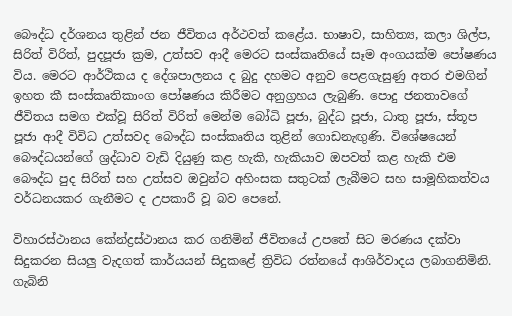බෞද්ධ දර්ශනය තුළින් ජන ජීවිතය අර්ථවත් කළේය. භාෂාව, සාහිත්‍ය, කලා ශිල්ප, සිරිත් විරිත්, පුදපූජා ක්‍රම, උත්සව ආදී මෙරට සංස්කෘතියේ සෑම අංගයක්ම පෝෂණය විය. මෙරට ආර්ථිකය ද දේශපාලනය ද බුදු දහමට අනුව පෙළගැසුණු අතර එමගින් ඉහත කී සංස්කෘතිකාංග පෝෂණය කිරීමට අනුග්‍රහය ලැබුණි. පොදු ජනතාවගේ ජීවිතය සමග එක්වූ සිරිත් විරිත් මෙන්ම බෝධි පූජා, බුද්ධ පූජා, ධාතු පූජා, ස්තූප පූජා ආදී විවිධ උත්සවද බෞද්ධ සංස්කෘතිය තුළින් ගොඩනැඟුණි. විශේෂයෙන් බෞද්ධයන්ගේ ශ්‍රද්ධාව වැඩි දියුණු කළ හැකි, හැකියාව ඔපවත් කළ හැකි එම බෞද්ධ පුද සිරිත් සහ උත්සව ඔවුන්ට අහිංසක සතුටක් ලැබීමට සහ සාමූහිකත්වය වර්ධනයකර ගැනීමට ද උපකාරී වූ බව පෙනේ.

විහාරස්ථානය කේන්ද්‍රස්ථානය කර ගනිමින් ජීවිතයේ උපතේ සිට මරණය දක්වා සිදුකරන සියලු වැදගත් කාර්යයන් සිදුකළේ ත්‍රිවිධ රත්නයේ ආශිර්වාදය ලබාගනිමිනි. ගැබිනි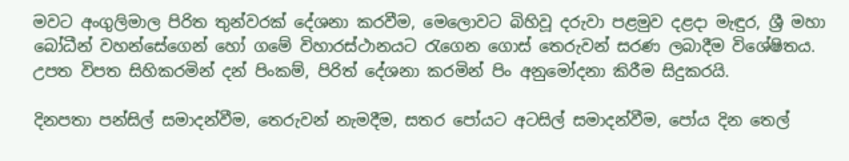මවට අංගුලිමාල පිරිත තුන්වරක් දේශනා කරවීම, මෙලොවට බිහිවූ දරුවා පළමුව දළදා මැඳුර, ශ්‍රී මහා බෝධීන් වහන්සේගෙන් හෝ ගමේ විහාරස්ථානයට රැගෙන ගොස් තෙරුවන් සරණ ලබාදීම විශේෂිතය. උපත විපත සිහිකරමින් දන් පිංකම්, පිරිත් දේශනා කරමින් පිං අනුමෝදනා කිරීම සිදුකරයි.

දිනපතා පන්සිල් සමාදන්වීම, තෙරුවන් නැමදීම, සතර පෝයට අටසිල් සමාදන්වීම, පෝය දින තෙල්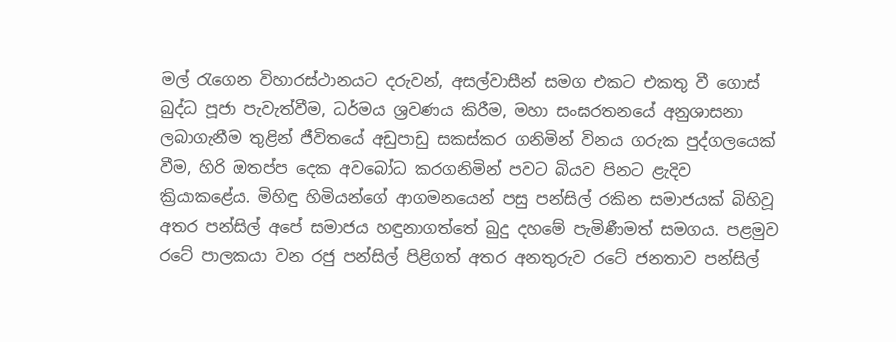මල් රැගෙන විහාරස්ථානයට දරුවන්, අසල්වාසීන් සමග එකට එකතු වී ගොස් බුද්ධ පූජා පැවැත්වීම, ධර්මය ශ්‍රවණය කිරීම, මහා සංඝරතනයේ අනුශාසනා ලබාගැනීම තුළින් ජීවිතයේ අඩුපාඩු සකස්කර ගනිමින් විනය ගරුක පුද්ගලයෙක් වීම, හිරි ඔතප්ප දෙක අවබෝධ කරගනිමින් පවට බියව පිනට ළැදිව ක්‍රියාකළේය. මිහිඳු හිමියන්ගේ ආගමනයෙන් පසු පන්සිල් රකින සමාජයක් බිහිවූ අතර පන්සිල් අපේ සමාජය හඳුනාගත්තේ බුදු දහමේ පැමිණීමත් සමගය. පළමුව රටේ පාලකයා වන රජු පන්සිල් පිළිගත් අතර අනතුරුව රටේ ජනතාව පන්සිල්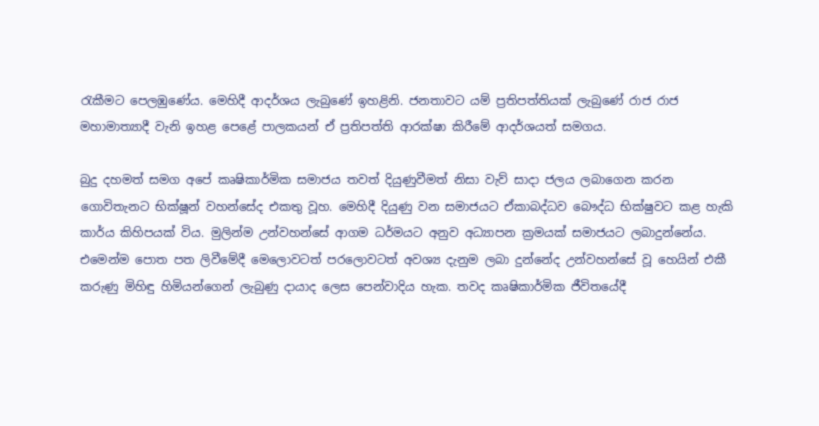රැකීමට පෙලඹුණේය. මෙහිදී ආදර්ශය ලැබුණේ ඉහළිනි. ජනතාවට යම් ප්‍රතිපත්තියක් ලැබුණේ රාජ රාජ මහාමාත්‍යාදී වැනි ඉහළ පෙළේ පාලකයන් ඒ ප්‍රතිපත්ති ආරක්ෂා කිරීමේ ආදර්ශයත් සමගය.

බුදු දහමත් සමග අපේ කෘෂිකාර්මික සමාජය තවත් දියුණුවීමත් නිසා වැව් සාදා ජලය ලබාගෙන කරන ගොවිතැනට භික්ෂූන් වහන්සේද එකතු වූහ. මෙහිදී දියුණු වන සමාජයට ඒකාබද්ධව බෞද්ධ භික්ෂුවට කළ හැකි කාර්ය කිහිපයක් විය. මුලින්ම උන්වහන්සේ ආගම ධර්මයට අනුව අධ්‍යාපන ක්‍රමයක් සමාජයට ලබාදුන්නේය. එමෙන්ම පොත පත ලිවීමේදී මෙලොවටත් පරලොවටත් අවශ්‍ය දැනුම ලබා දුන්නේද උන්වහන්සේ වූ හෙයින් එකී කරුණු මිහිඳු හිමියන්ගෙන් ලැබුණු දායාද ලෙස පෙන්වාදිය හැක. තවද කෘෂිකාර්මික ජීවිතයේදී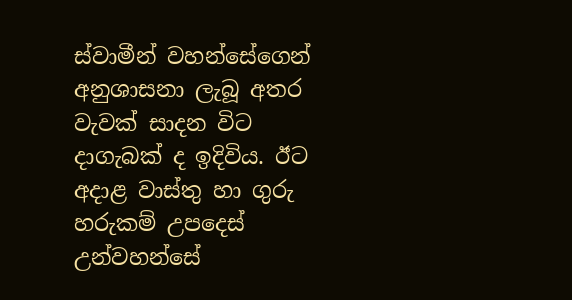ස්වාමීන් වහන්සේගෙන් අනුශාසනා ලැබූ අතර වැවක් සාදන විට දාගැබක් ද ඉදිවිය. ඊට අදාළ වාස්තු හා ගුරු හරුකම් උපදෙස් උන්වහන්සේ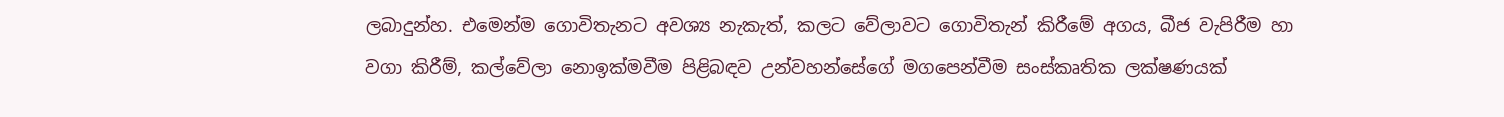ලබාදුන්හ. එමෙන්ම ගොවිතැනට අවශ්‍ය නැකැත්, කලට වේලාවට ගොවිතැන් කිරීමේ අගය, බීජ වැපිරීම හා වගා කිරීම්, කල්වේලා නොඉක්මවීම පිළිබඳව උන්වහන්සේගේ මගපෙන්වීම සංස්කෘතික ලක්ෂණයක්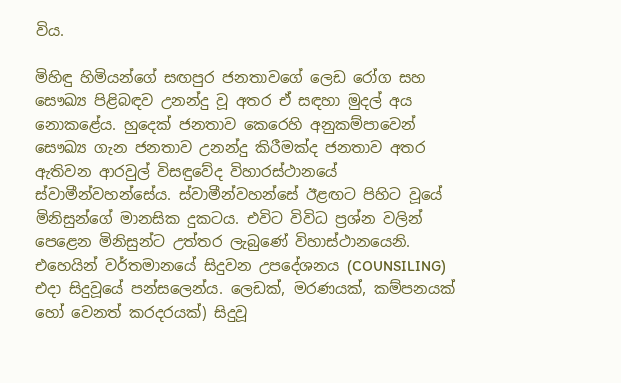විය.

මිහිඳු හිමියන්ගේ සඟපුර ජනතාවගේ ලෙඩ රෝග සහ සෞඛ්‍ය පිළිබඳව උනන්දු වූ අතර ඒ සඳහා මුදල් අය නොකළේය. හුදෙක් ජනතාව කෙරෙහි අනුකම්පාවෙන් සෞඛ්‍ය ගැන ජනතාව උනන්දු කිරීමක්ද ජනතාව අතර ඇතිවන ආරවුල් විසඳුවේද විහාරස්ථානයේ ස්වාමීන්වහන්සේය. ස්වාමීන්වහන්සේ ඊළඟට පිහිට වූයේ මිනිසුන්ගේ මානසික දුකටය. එවිට විවිධ ප්‍රශ්න වලින් පෙළෙන මිනිසුන්ට උත්තර ලැබුණේ විහාස්ථානයෙනි. එහෙයින් වර්තමානයේ සිදුවන උපදේශනය (COUNSILING) එදා සිදුවූයේ පන්සලෙන්ය. ලෙඩක්, මරණයක්, කම්පනයක් හෝ වෙනත් කරදරයක්) සිදුවූ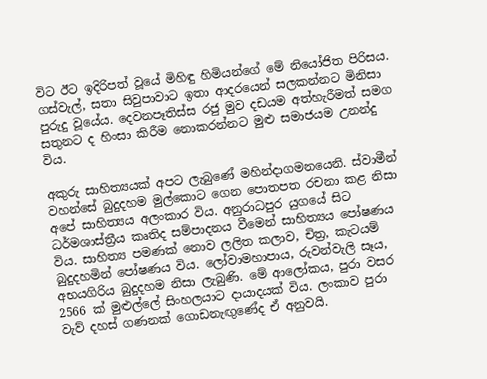විට ඊට ඉදිරිපත් වූයේ මිහිඳු හිමියන්ගේ මේ නියෝජිත පිරිසය. ගස්වැල්, සතා සිවුපාවාට ඉතා ආදරයෙන් සලකන්නට මිනිසා පුරුදු වූයේය. දෙවනපෑතිස්ස රජු මුව දඩයම අත්හැරීමත් සමග සතුනට ද හිංසා කිරීම නොකරන්නට මුළු සමාජයම උනන්දු විය.

අකුරු සාහිත්‍යයක් අපට ලැබුණේ මහින්දාගමනයෙනි. ස්වාමීන් වහන්සේ බුදුදහම මුල්කොට ගෙන පොතපත රචනා කළ නිසා අපේ සාහිත්‍යය අලංකාර විය. අනුරාධපුර යුගයේ සිට ධර්මශාස්ත්‍රීය කෘතිද සම්පාදනය වීමෙන් සාහිත්‍යය පෝෂණය විය. සාහිත්‍ය පමණක් නොව ලලිත කලාව, චිත්‍ර, කැටයම් බුදුදහමින් පෝෂණය විය. ලෝවාමහාපාය, රුවන්වැලි සෑය, අභයගිරිය බුදුදහම නිසා ලැබුණි. මේ ආලෝකය, පුරා වසර 2566 ක් මුළුල්ලේ සිංහලයාට දායාදයක් විය. ලංකාව පුරා වැව් දහස් ගණනක් ගොඩනැඟුණේද ඒ අනුවයි.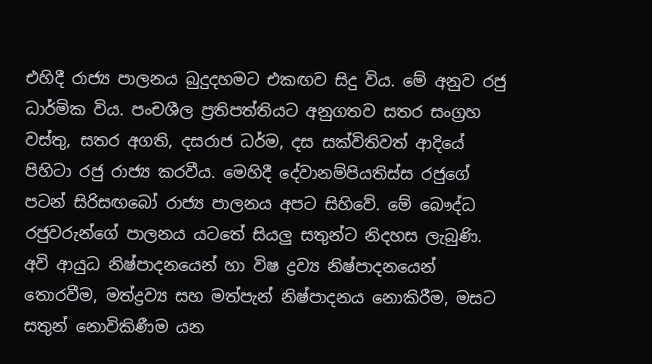එහිදී රාජ්‍ය පාලනය බුදුදහමට එකඟව සිදු විය. මේ අනුව රජු ධාර්මික විය. පංචශීල ප්‍රතිපත්තියට අනුගතව සතර සංග්‍රහ වස්තු, සතර අගති, දසරාජ ධර්ම, දස සක්විතිවත් ආදියේ පිහිටා රජු රාජ්‍ය කරවීය. මෙහිදී දේවානම්පියතිස්ස රජුගේ පටන් සිරිසඟබෝ රාජ්‍ය පාලනය අපට සිහිවේ. මේ බෞද්ධ රජුවරුන්ගේ පාලනය යටතේ සියලු සතුන්ට නිදහස ලැබුණි. අවි ආයුධ නිෂ්පාදනයෙන් හා විෂ ද්‍රව්‍ය නිෂ්පාදනයෙන් තොරවීම, මත්ද්‍රව්‍ය සහ මත්පැන් නිෂ්පාදනය නොකිරීම, මසට සතුන් නොවිකිණීම යන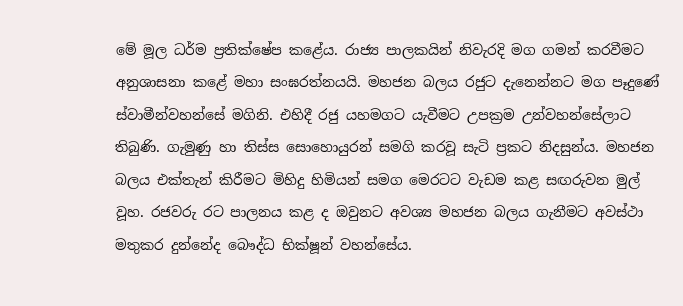මේ මූල ධර්ම ප්‍රතික්ෂේප කළේය. රාජ්‍ය පාලකයින් නිවැරදි මග ගමන් කරවීමට අනුශාසනා කළේ මහා සංඝරත්නයයි. මහජන බලය රජුට දැනෙන්නට මග පෑදුණේ ස්වාමීන්වහන්සේ මගිනි. එහිදී රජු යහමගට යැවීමට උපක්‍රම උන්වහන්සේලාට තිබුණි. ගැමුණු හා තිස්ස සොහොයුරන් සමගි කරවූ සැටි ප්‍රකට නිදසුන්ය. මහජන බලය එක්තැන් කිරීමට මිහිදු හිමියන් සමග මෙරටට වැඩම කළ සඟරුවන මුල් වූහ. රජවරු රට පාලනය කළ ද ඔවුනට අවශ්‍ය මහජන බලය ගැනීමට අවස්ථා මතුකර දුන්නේද බෞද්ධ භික්ෂූන් වහන්සේය.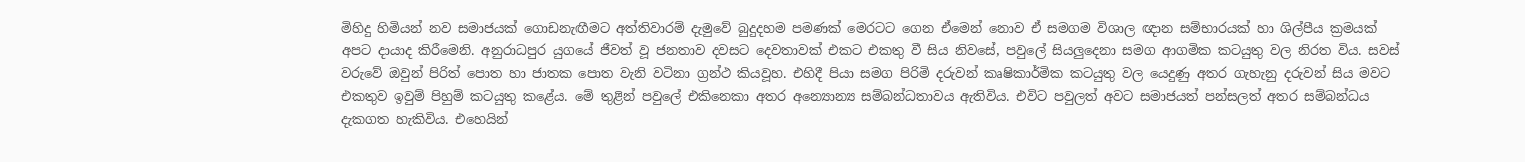මිහිදු හිමියන් නව සමාජයක් ගොඩනැඟීමට අත්තිවාරම් දැමුවේ බුදුදහම පමණක් මෙරටට ගෙන ඒමෙන් නොව ඒ සමගම විශාල ඥාන සම්භාරයක් හා ශිල්පීය ක්‍රමයක් අපට දායාද කිරීමෙනි. අනුරාධපුර යුගයේ ජීවත් වූ ජනතාව දවසට දෙවතාවක් එකට එකතු වී සිය නිවසේ, පවුලේ සියලුදෙනා සමග ආගමික කටයුතු වල නිරත විය. සවස් වරුවේ ඔවුන් පිරිත් පොත හා ජාතක පොත වැනි වටිනා ග්‍රන්ථ කියවූහ. එහිදී පියා සමග පිරිමි දරුවන් කෘෂිකාර්මික කටයුතු වල යෙදුණු අතර ගැහැනු දරුවන් සිය මවට එකතුව ඉවුම් පිහුම් කටයුතු කළේය. මේ තුළින් පවුලේ එකිනෙකා අතර අන්‍යොන්‍ය සම්බන්ධතාවය ඇතිවිය. එවිට පවුලත් අවට සමාජයත් පන්සලත් අතර සම්බන්ධය දැකගත හැකිවිය. එහෙයින්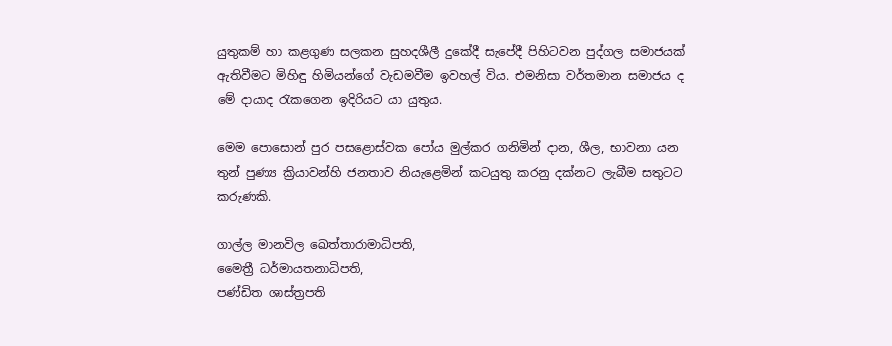යුතුකම් හා කළගුණ සලකන සුහදශීලී දුකේදී සැපේදී පිහිටවන පුද්ගල සමාජයක් ඇතිවීමට මිහිඳු හිමියන්ගේ වැඩමවීම ඉවහල් විය. එමනිසා වර්තමාන සමාජය ද මේ දායාද රැකගෙන ඉදිරියට යා යුතුය.

මෙම පොසොන් පුර පසළොස්වක පෝය මුල්කර ගනිමින් දාන, ශීල, භාවනා යන තුන් පුණ්‍ය ක්‍රියාවන්හි ජනතාව නියැළෙමින් කටයුතු කරනු දක්නට ලැබීම සතුටට කරුණකි.

ගාල්ල මානවිල ඛෙත්තාරාමාධිපති,
මෛත්‍රී ධර්මායතනාධිපති,
පණ්ඩිත ශාස්ත්‍රපති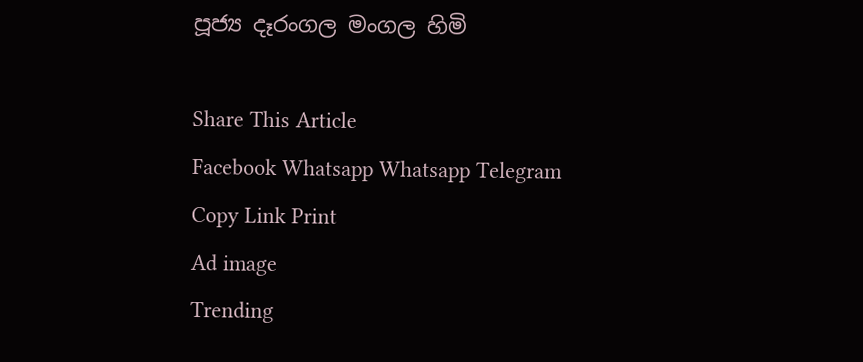පූජ්‍ය දෑරංගල මංගල හිමි

Share This Article
Facebook Whatsapp Whatsapp Telegram Copy Link Print
Ad image
Trending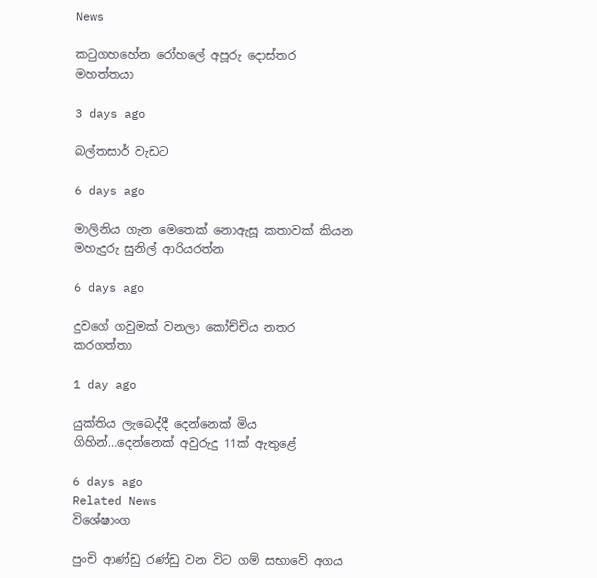News

කටුගහහේන රෝහලේ අපූරු දොස්තර මහත්තයා

3 days ago

බල්තසාර් වැඩට

6 days ago

මාලිනිය ගැන මෙතෙක් නොඇසූ කතාවක් කියන මහැදුරු සුනිල් ආරියරත්න

6 days ago

දුවගේ ගවුමක් වනලා කෝච්චිය නතර කරගත්තා

1 day ago

යුක්තිය ලැබෙද්දී දෙන්නෙක් මිය ගිහින්…දෙන්නෙක් අවුරුදු 11ක් ඇතුළේ

6 days ago
Related News
විශේෂාංග

පුංචි ආණ්ඩු රණ්ඩු වන විට ගම් සභාවේ අගය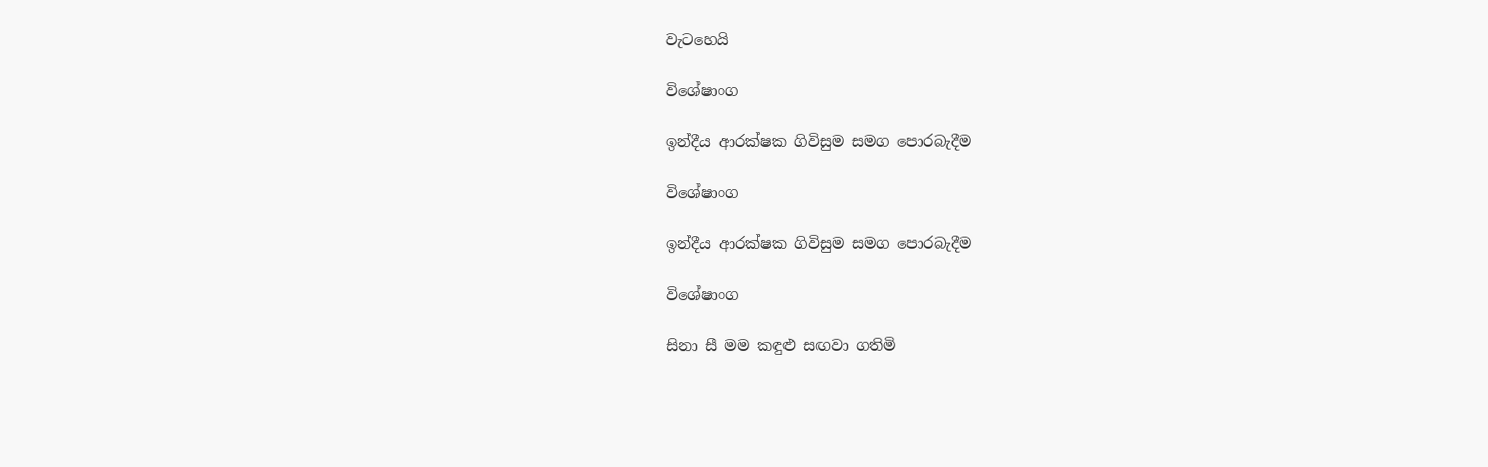වැටහෙයි

විශේෂාංග

ඉන්දීය ආරක්ෂක ගිවිසුම සමග පොරබැදීම

විශේෂාංග

ඉන්දීය ආරක්ෂක ගිවිසුම සමග පොරබැදීම

විශේෂාංග

සිනා සී මම කඳුළු සඟවා ගතිමි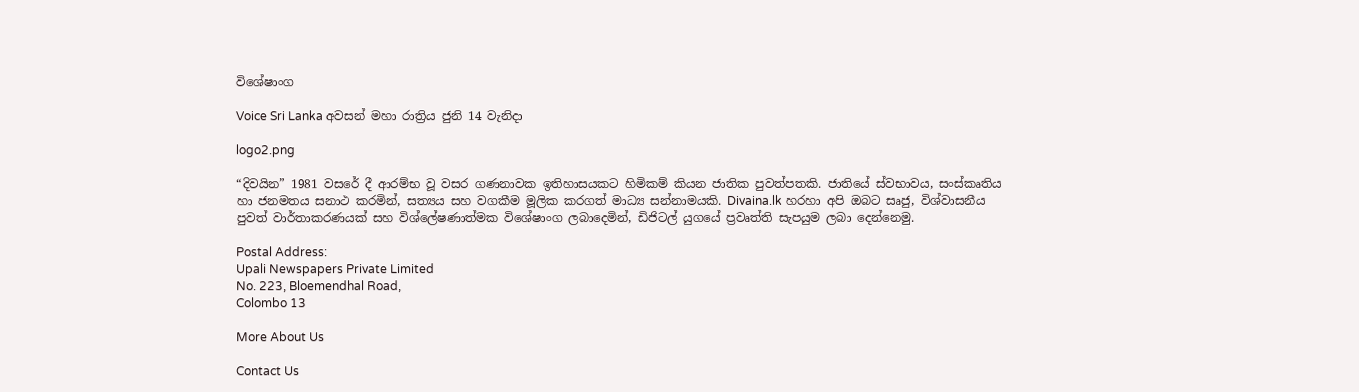විශේෂාංග

Voice Sri Lanka අවසන් මහා රාත්‍රිය ජුනි 14 වැනිදා

logo2.png

“දිවයින” 1981 වසරේ දී ආරම්භ වූ වසර ගණනාවක ඉතිහාසයකට හිමිකම් කියන ජාතික පුවත්පතකි. ජාතියේ ස්වභාවය, සංස්කෘතිය හා ජනමතය සනාථ කරමින්, සත්‍යය සහ වගකීම මූලික කරගත් මාධ්‍ය සන්නාමයකි. Divaina.lk හරහා අපි ඔබට සෘජු, විශ්වාසනීය පුවත් වාර්තාකරණයක් සහ විශ්ලේෂණාත්මක විශේෂාංග ලබාදෙමින්, ඩිජිටල් යුගයේ ප්‍රවෘත්ති සැපයුම ලබා දෙන්නෙමු.

Postal Address:
Upali Newspapers Private Limited
No. 223, Bloemendhal Road,
Colombo 13

More About Us

Contact Us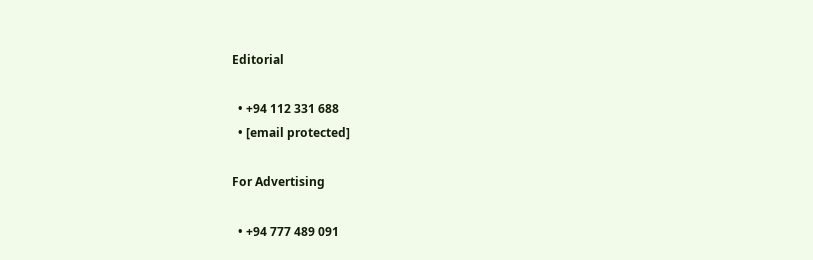Editorial

  • +94 112 331 688
  • [email protected]

For Advertising

  • +94 777 489 091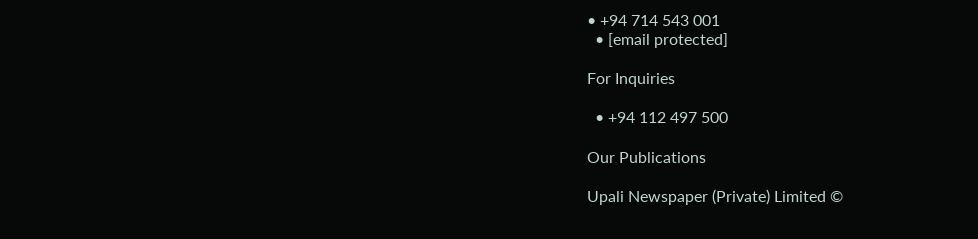• +94 714 543 001
  • [email protected]

For Inquiries

  • +94 112 497 500

Our Publications

Upali Newspaper (Private) Limited ©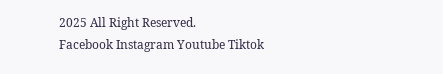2025 All Right Reserved.
Facebook Instagram Youtube Tiktok